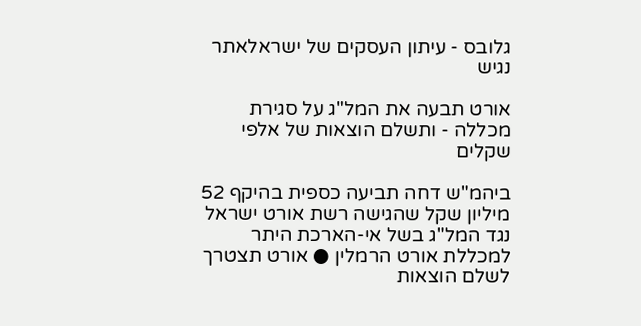גלובס - עיתון העסקים של ישראלאתר נגיש

אורט תבעה את המל"ג על סגירת מכללה - ותשלם הוצאות של אלפי שקלים

ביהמ"ש דחה תביעה כספית בהיקף 52 מיליון שקל שהגישה רשת אורט ישראל נגד המל"ג בשל אי-הארכת היתר למכללת אורט הרמלין ● אורט תצטרך לשלם הוצאות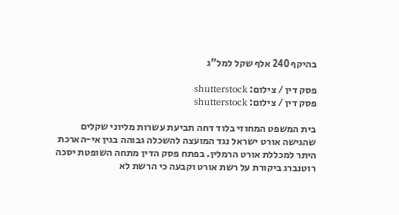בהיקף 240 אלף שקל למל"ג

פסק דין / צילום: shutterstock
פסק דין / צילום: shutterstock

בית המשפט המחוזי בלוד דחה תביעת עשרות מליוני שקלים שהגישה אורט ישראל נגד המועצה להשכלה גבוהה בגין אי-הארכת היתר למכללת אורט הרמלין. בפתח פסק הדין מתחה השופטת יסכה רוטנברג ביקורת על רשת אורט וקבעה כי הרשת לא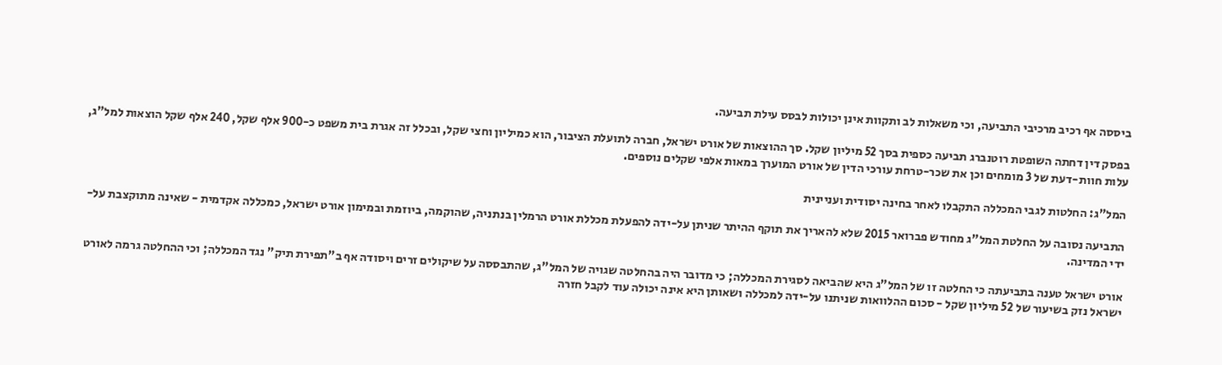ביססה אף רכיב מרכיבי התביעה, וכי משאלות לב ותקוות אינן יכולות לבסס עילת תביעה.

בפסק דין דחתה השופטת רוטנברג תביעה כספית בסך 52 מיליון שקל. סך ההוצאות של אורט ישראל, חברה לתועלת הציבור, הוא כמיליון וחצי שקל, ובכלל זה אגרת בית משפט כ-900 אלף שקל, 240 אלף שקל הוצאות למל"ג, עלות חוות-דעת של 3 מומחים וכן את שכר-טרחת עורכי הדין של אורט המוערך במאות אלפי שקלים נוספים.

המל"ג: החלטות לגבי המכללה התקבלו לאחר בחינה יסודית ועניינית

התביעה נסובה על החלטת המל"ג מחודש פברואר 2015 שלא להאריך את תוקף ההיתר שניתן על-ידה להפעלת מכללת אורט הרמלין בנתניה, שהוקמה, ביוזמת ובמימון אורט ישראל, כמכללה אקדמית - שאינה מתוקצבת על-ידי המדינה.

אורט ישראל טענה בתביעתה כי החלטה זו של המל"ג היא שהביאה לסגירת המכללה; כי מדובר היה בהחלטה שגויה של המל"ג, שהתבססה על שיקולים זרים ויסודה אף ב"תפירת תיק" נגד המכללה; וכי ההחלטה גרמה לאורט ישראל נזק בשיעור של 52 מיליון שקל - סכום ההלוואות שניתנו על-ידה למכללה ושאותן היא אינה יכולה עוד לקבל חזרה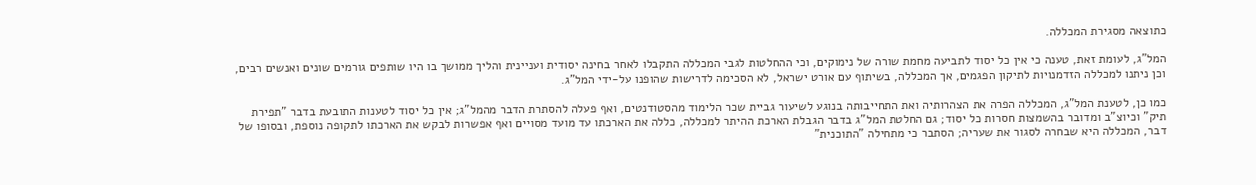כתוצאה מסגירת המכללה.

המל"ג, לעומת זאת, טענה כי אין כל יסוד לתביעה מחמת שורה של נימוקים, וכי ההחלטות לגבי המכללה התקבלו לאחר בחינה יסודית ועניינית והליך ממושך בו היו שותפים גורמים שונים ואנשים רבים, וכן ניתנו למכללה הזדמנויות לתיקון הפגמים, אך המכללה, בשיתוף עם אורט ישראל, לא הסכימה לדרישות שהופנו על-ידי המל"ג.

כמו כן, לטענת המל"ג, המכללה הפרה את הצהרותיה ואת התחייבותה בנוגע לשיעור גביית שכר הלימוד מהסטודנטים, ואף פעלה להסתרת הדבר מהמל"ג; אין כל יסוד לטענות התובעת בדבר "תפירת תיק" וכיוצ"ב ומדובר בהשמצות חסרות כל יסוד; גם החלטת המל"ג בדבר הגבלת הארכת ההיתר למכללה, כללה את הארכתו עד מועד מסויים ואף אפשרות לבקש את הארכתו לתקופה נוספת, ובסופו של דבר, המכללה היא שבחרה לסגור את שעריה; הסתבר כי מתחילה "התוכנית"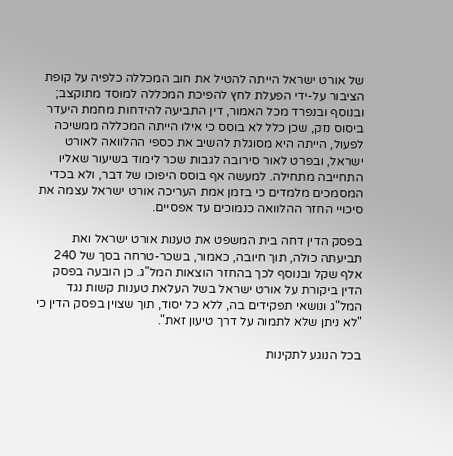של אורט ישראל הייתה להטיל את חוב המכללה כלפיה על קופת הציבור על-ידי הפעלת לחץ להפיכת המכללה למוסד מתוקצב; ובנוסף ובנפרד מכל האמור, דין התביעה להידחות מחמת היעדר ביסוס נזק, שכן כלל לא בוסס כי אילו הייתה המכללה ממשיכה לפעול, הייתה היא מסוגלת להשיב את כספי ההלוואה לאורט ישראל, ובפרט לאור סירובה לגבות שכר לימוד בשיעור שאליו התחייבה מתחילה. למעשה אף בוסס היפוכו של דבר, ולא בכדי המסמכים מלמדים כי בזמן אמת העריכה אורט ישראל עצמה את סיכויי החזר ההלוואה כנמוכים עד אפסיים.

בפסק הדין דחה בית המשפט את טענות אורט ישראל ואת תביעתה כולה, תוך חיובה, כאמור, בשכר-טרחה בסך של 240 אלף שקל ובנוסף לכך בהחזר הוצאות המל"ג. כן הובעה בפסק הדין ביקורת על אורט ישראל בשל העלאת טענות קשות נגד המל"ג ונושאי תפקידים בה, ללא כל יסוד, תוך שצוין בפסק הדין כי "לא ניתן שלא לתמוה על דרך טיעון זאת".

בכל הנוגע לתקינות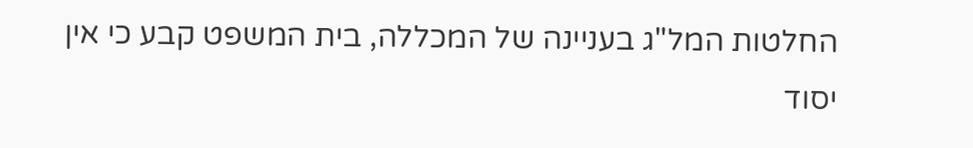החלטות המל"ג בעניינה של המכללה, בית המשפט קבע כי אין יסוד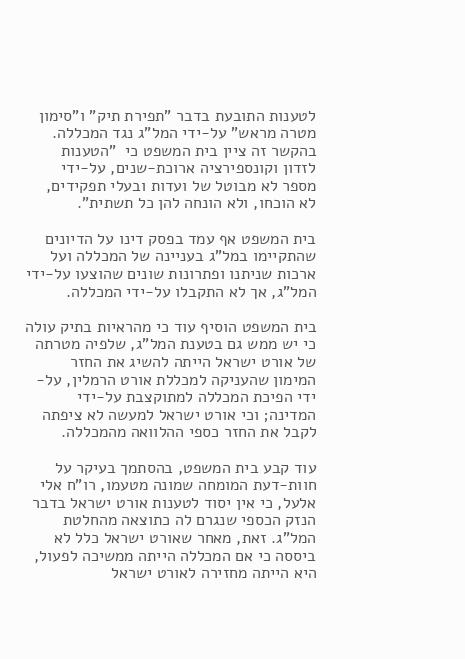לטענות התובעת בדבר "תפירת תיק" ו"סימון מטרה מראש" על-ידי המל"ג נגד המכללה. בהקשר זה ציין בית המשפט כי  "הטענות לזדון וקונספירציה ארוכת-שנים, על-ידי מספר לא מבוטל של ועדות ובעלי תפקידים, לא הוכחו, ולא הונחה להן כל תשתית".

בית המשפט אף עמד בפסק דינו על הדיונים שהתקיימו במל"ג בעניינה של המכללה ועל ארכות שניתנו ופתרונות שונים שהוצעו על-ידי המל"ג, אך לא התקבלו על-ידי המכללה.

בית המשפט הוסיף עוד כי מהראיות בתיק עולה כי יש ממש גם בטענת המל"ג, שלפיה מטרתה של אורט ישראל הייתה להשיג את החזר המימון שהעניקה למכללת אורט הרמלין, על-ידי הפיכת המכללה למתוקצבת על-ידי המדינה; וכי אורט ישראל למעשה לא ציפתה לקבל את החזר כספי ההלוואה מהמכללה.

עוד קבע בית המשפט, בהסתמך בעיקר על חוות-דעת המומחה שמונה מטעמו, רו"ח אלי אלעל, כי אין יסוד לטענות אורט ישראל בדבר הנזק הכספי שנגרם לה כתוצאה מהחלטת המל"ג. זאת, מאחר שאורט ישראל כלל לא ביססה כי אם המכללה הייתה ממשיכה לפעול, היא הייתה מחזירה לאורט ישראל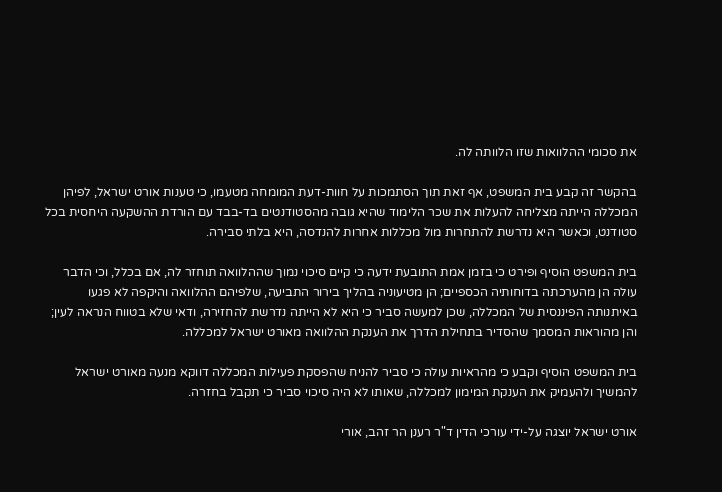את סכומי ההלוואות שזו הלוותה לה.

בהקשר זה קבע בית המשפט, אף זאת תוך הסתמכות על חוות-דעת המומחה מטעמו, כי טענות אורט ישראל, לפיהן המכללה הייתה מצליחה להעלות את שכר הלימוד שהיא גובה מהסטודנטים בד-בבד עם הורדת ההשקעה היחסית בכל סטודנט, וכאשר היא נדרשת להתחרות מול מכללות אחרות להנדסה, היא בלתי סבירה.

בית המשפט הוסיף ופירט כי בזמן אמת התובעת ידעה כי קיים סיכוי נמוך שההלוואה תוחזר לה, אם בכלל, וכי הדבר עולה הן מהערכתה בדוחותיה הכספיים; הן מטיעוניה בהליך בירור התביעה, שלפיהם ההלוואה והיקפה לא פגעו באיתנותה הפיננסית של המכללה, שכן למעשה סביר כי היא לא הייתה נדרשת להחזירה, ודאי שלא בטווח הנראה לעין; והן מהוראות המסמך שהסדיר בתחילת הדרך את הענקת ההלוואה מאורט ישראל למכללה.

בית המשפט הוסיף וקבע כי מהראיות עולה כי סביר להניח שהפסקת פעילות המכללה דווקא מנעה מאורט ישראל להמשיך ולהעמיק את הענקת המימון למכללה, שאותו לא היה סיכוי סביר כי תקבל בחזרה.

אורט ישראל יוצגה על-ידי עורכי הדין ד"ר רענן הר זהב, אורי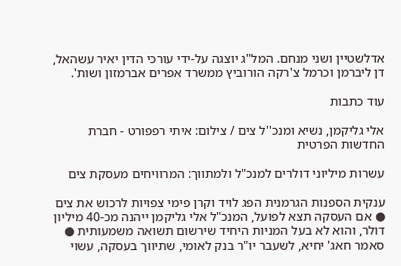אדלשטיין ושני מנחם. המל"ג יוצגה על-ידי עורכי הדין יאיר עשהאל, דן ליברמן וכרמל צ'רקה הורוביץ ממשרד אפרים אברמזון ושות'.

עוד כתבות

אלי גליקמן, נשיא ומנכ''ל צים / צילום: איתי רפפורט - חברת החדשות הפרטית

עשרות מיליוני דולרים למנכ"ל ולמתווך: המרוויחים מעסקת צים

ענקית הספנות הגרמנית הפג לויד וקרן פימי צפויות לרכוש את צים ● אם העסקה תצא לפועל, המנכ"ל אלי גליקמן ייהנה מכ-40 מיליון דולר, והוא לא בעל המניות היחיד שירשום תשואה משמעותית ● סאמר חאג' יחיא, לשעבר יו"ר בנק לאומי, שתיווך בעסקה, עשוי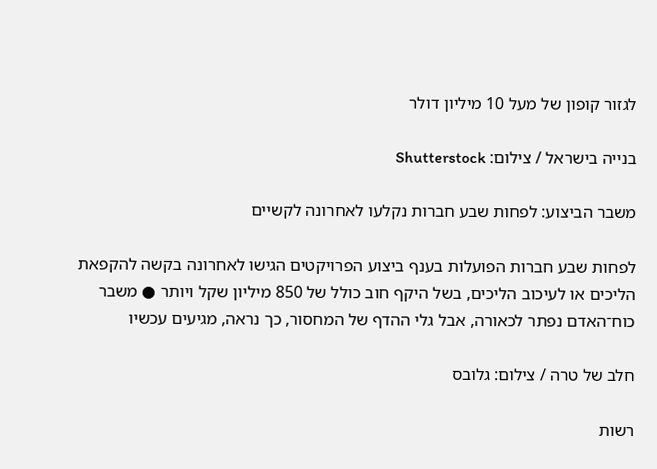לגזור קופון של מעל 10 מיליון דולר

בנייה בישראל / צילום: Shutterstock

משבר הביצוע: לפחות שבע חברות נקלעו לאחרונה לקשיים

לפחות שבע חברות הפועלות בענף ביצוע הפרויקטים הגישו לאחרונה בקשה להקפאת הליכים או לעיכוב הליכים, בשל היקף חוב כולל של 850 מיליון שקל ויותר ● משבר כוח־האדם נפתר לכאורה, אבל גלי ההדף של המחסור, כך נראה, מגיעים עכשיו

חלב של טרה / צילום: גלובס

רשות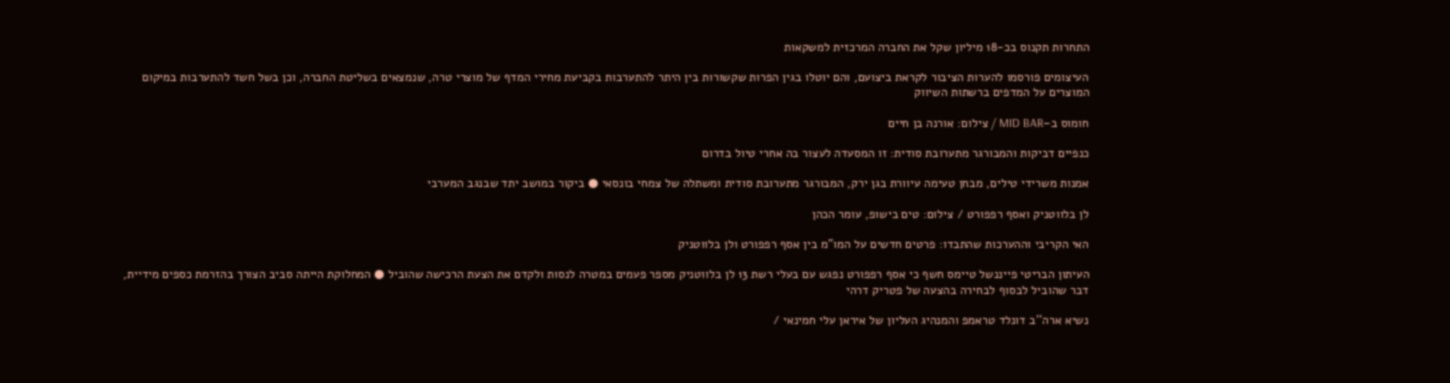התחרות תקנוס בכ-18 מיליון שקל את החברה המרכזית למשקאות

העיצומים פורסמו להערות הציבור לקראת ביצועם, והם יוטלו בגין הפרות שקשורות בין היתר להתערבות בקביעת מחירי המדף של מוצרי טרה, שנמצאים בשליטת החברה, וכן בשל חשד להתערבות במיקום המוצרים על המדפים ברשתות השיווק

חומוס ב–MID BAR / צילום: אורנה בן חיים

כנפיים דביקות והמבורגר מתערובת סודית: זו המסעדה לעצור בה אחרי טיול בדרום

אמנות משרידי טילים, מבחן טעימה עיוורת בגן ירק, המבורגר מתערובת סודית ומשתלה של צמחי בונסאי ● ביקור במושב יתד שבנגב המערבי

לן בלווטניק ואסף רפפורט / צילום: טים בישופ, עומר הכהן

האי הקריבי וההערכות שהתבדו: פרטים חדשים על המו"מ בין אסף רפפורט ולן בלווטניק

העיתון הבריטי פייננשל טיימס חשף כי אסף רפפורט נפגש עם בעלי רשת 13 לן בלווטניק מספר פעמים במטרה לנסות ולקדם את הצעת הרכישה שהוביל ● המחלוקת הייתה סביב הצורך בהזרמת כספים מידיית, דבר שהוביל לבסוף לבחירה בהצעה של פטריק דרהי

נשיא ארה''ב דונלד טראמפ והמנהיג העליון של איראן עלי חמינאי /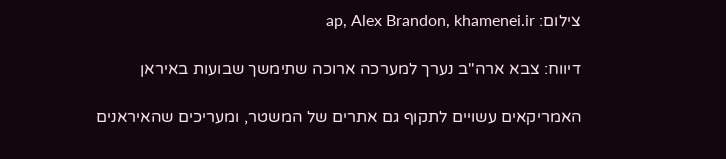צילום: ap, Alex Brandon, khamenei.ir

דיווח: צבא ארה"ב נערך למערכה ארוכה שתימשך שבועות באיראן

האמריקאים עשויים לתקוף גם אתרים של המשטר, ומעריכים שהאיראנים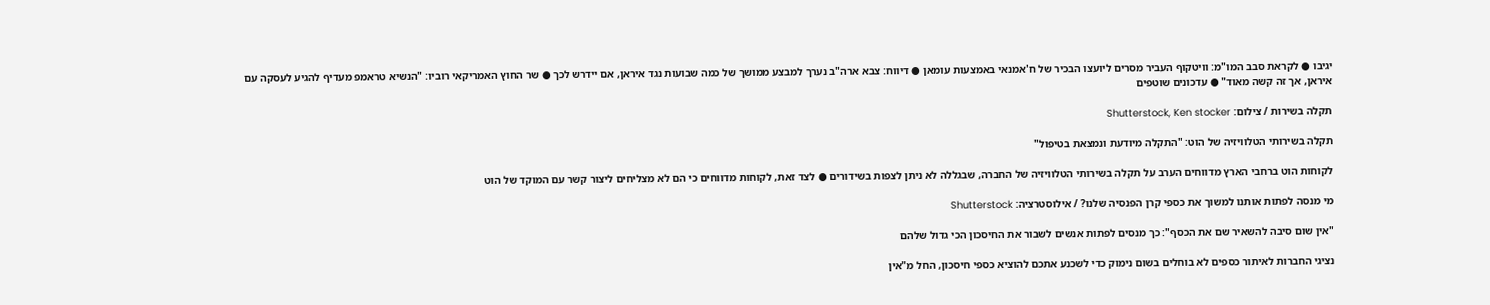יגיבו ● לקראת סבב המו"מ: וויטקוף העביר מסרים ליועצו הבכיר של ח'אמנאי באמצעות עומאן ● דיווח: צבא ארה"ב נערך למבצע ממושך של כמה שבועות נגד איראן, אם יידרש לכך ● שר החוץ האמריקאי רוביו: "הנשיא טראמפ מעדיף להגיע לעסקה עם איראן, אך זה קשה מאוד" ● עדכונים שוטפים

תקלה בשירות / צילום: Shutterstock, Ken stocker

תקלה בשירותי הטלוויזיה של הוט: "התקלה מיודעת ונמצאת בטיפול"

לקוחות הוט ברחבי הארץ מדווחים הערב על תקלה בשירותי הטלוויזיה של החברה, שבגללה לא ניתן לצפות בשידורים ● לצד זאת, לקוחות מדווחים כי הם לא מצליחים ליצור קשר עם המוקד של הוט

מי מנסה לפתות אותנו למשוך את כספי קרן הפנסיה שלנו? / אילוסטרציה: Shutterstock

"אין שום סיבה להשאיר שם את הכסף": כך מנסים לפתות אנשים לשבור את החיסכון הכי גדול שלהם

נציגי החברות לאיתור כספים לא בוחלים בשום נימוק כדי לשכנע אתכם להוציא כספי חיסכון, החל מ"אין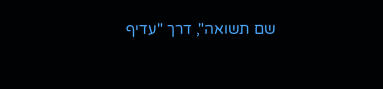שם תשואה", דרך "עדיף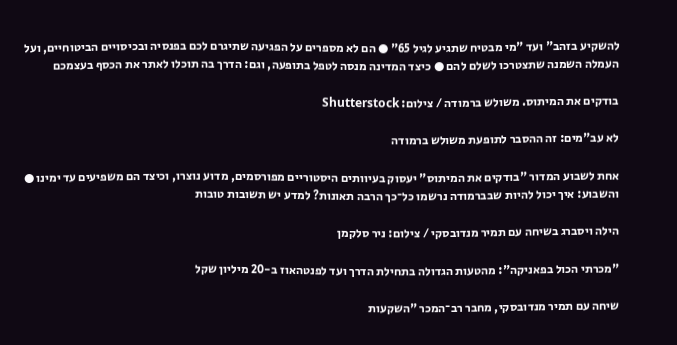להשקיע בזהב" ועד "מי מבטיח שתגיע לגיל 65" ● הם לא מספרים על הפגיעה שתיגרם לכם בפנסיה ובכיסויים הביטוחיים, ועל העמלה השמנה שתצטרכו לשלם להם ● כיצד המדינה מנסה לטפל בתופעה, וגם: הדרך בה תוכלו לאתר את הכסף בעצמכם

בודקים את המיתוס. משולש ברמודה / צילום: Shutterstock

לא עב"מים: זה ההסבר לתופעת משולש ברמודה

אחת לשבוע המדור "בודקים את המיתוס" יעסוק בעיוותים היסטוריים מפורסמים, מדוע נוצרו, וכיצד הם משפיעים עד ימינו ● והשבוע: איך יכול להיות שבברמודה נרשמו כל־כך הרבה תאונות? למדע יש תשובות טובות

הילה ויסברג בשיחה עם תמיר מנדובסקי / צילום: ניר סלקמן

"מכרתי הכול בפאניקה": מהטעות הגדולה בתחילת הדרך ועד לפנטהאוז ב-20 מיליון שקל

שיחה עם תמיר מנדובסקי, מחבר רב־המכר "השקעות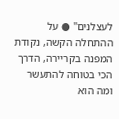לעצלנים" ● על ההתחלה הקשה, נקודת המפנה בקריירה, הדרך הכי בטוחה להתעשר ומה הוא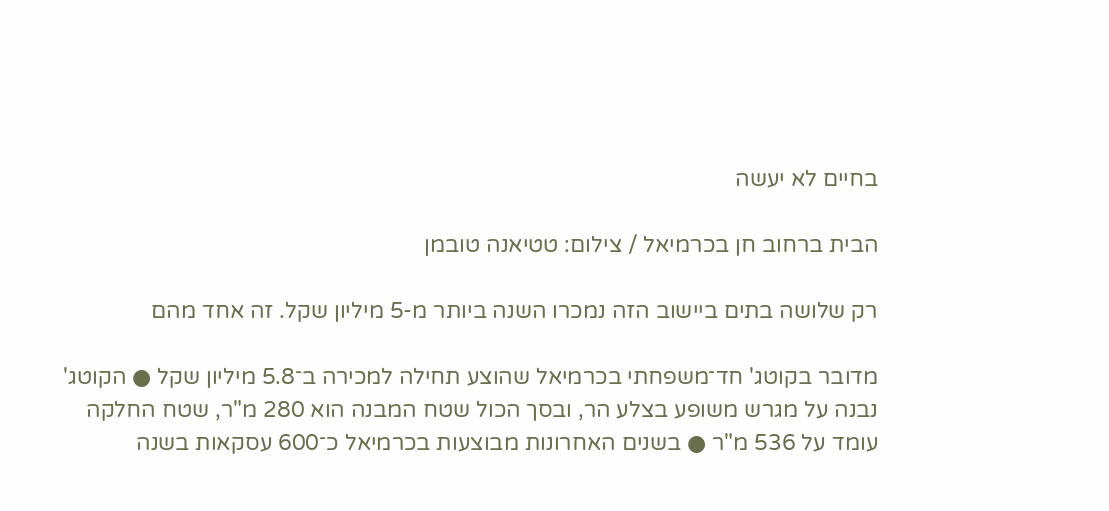בחיים לא יעשה

הבית ברחוב חן בכרמיאל / צילום: טטיאנה טובמן

רק שלושה בתים ביישוב הזה נמכרו השנה ביותר מ-5 מיליון שקל. זה אחד מהם

מדובר בקוטג' חד־משפחתי בכרמיאל שהוצע תחילה למכירה ב־5.8 מיליון שקל ● הקוטג' נבנה על מגרש משופע בצלע הר, ובסך הכול שטח המבנה הוא 280 מ"ר, שטח החלקה עומד על 536 מ"ר ● בשנים האחרונות מבוצעות בכרמיאל כ־600 עסקאות בשנה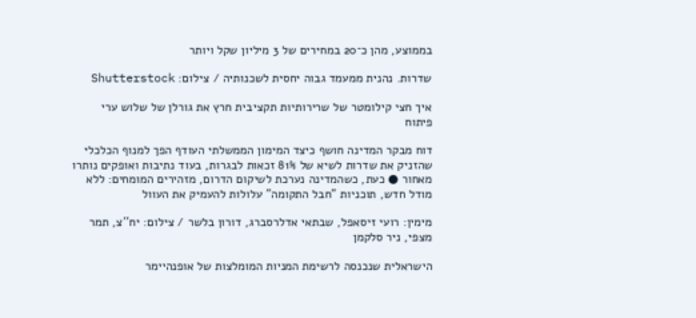בממוצע, מהן כ־20 במחירים של 3 מיליון שקל ויותר

שדרות. נהנית ממעמד גבוה יחסית לשכנותיה / צילום: Shutterstock

איך חצי קילומטר של שרירותיות תקציבית חרץ את גורלן של שלוש ערי פיתוח

דוח מבקר המדינה חושף כיצד המימון הממשלתי העודף הפך למנוף הכלכלי שהזניק את שדרות לשיא של 81% זכאות לבגרות, בעוד נתיבות ואופקים נותרו מאחור ● כעת, כשהמדינה נערכת לשיקום הדרום, מזהירים המומחים: ללא מודל חדש, תוכניות "חבל התקומה" עלולות להעמיק את העוול

מימין: רועי זיסאפל, שבתאי אדלרסברג, דורון בלשר / צילום: יח''צ, תמר מצפי, ניר סלקמן

הישראלית שנכנסה לרשימת המניות המומלצות של אופנהיימר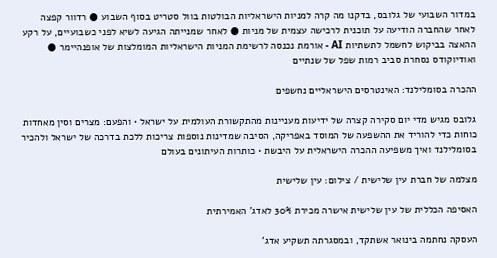במדור השבועי של גלובס, בדקנו מה קרה למניות הישראליות הבולטות בוול סטריט בסוף השבוע ● רדוור קפצה לאחר שהחברה הודיעה על תוכנית לרכישה עצמית של מניות ● לאחר שמנייתה הגיעה לשיא לפני כשבועיים, על רקע ההאצה בביקוש לחשמל לתשתיות AI - אורמת נכנסה לרשימת המניות הישראליות המומלצות של אופנהיימר ● ואודיוקודס נסחרת סביב רמות שפל של שנתיים

ההכרה בסומלילנד: האינטרסים הישראליים נחשפים

גלובס מגיש מדי יום סקירה קצרה של ידיעות מעניינות מהתקשורת העולמית על ישראל • והפעם: מצרים וסין מאחדות כוחות כדי להוריד את ההשפעה של המוסד באפריקה, הסיבה שמדינות נוספות צריכות ללכת בדרכה של ישראל ולהכיר בסומלילנד ואיך משפיעה ההכרה הישראלית על היבשת • כותרות העיתונים בעולם

מצלמה של חברת עין שלישית / צילום: עין שלישית

האסיפה הכללית של עין שלישית אישרה מכירת 30% לאדג' האמירתית

העסקה נחתמה בינואר אשתקד, ובמסגרתה תשקיע אדג'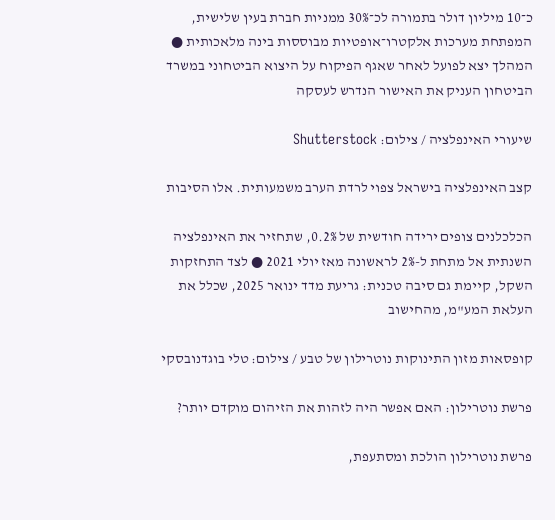כ־10 מיליון דולר בתמורה לכ־30% ממניות חברת בעין שלישית, המפתחת מערכות אלקטרו־אופטיות מבוססות בינה מלאכותית ● המהלך יצא לפועל לאחר שאגף הפיקוח על היצוא הביטחוני במשרד הביטחון העניק את האישור הנדרש לעסקה

שיעורי האינפלציה / צילום: Shutterstock

קצב האינפלציה בישראל צפוי לרדת הערב משמעותית. אלו הסיבות

הכלכלנים צופים ירידה חודשית של 0.2%, שתחזיר את האינפלציה השנתית אל מתחת ל-2% לראשונה מאז יולי 2021 ● לצד התחזקות השקל, קיימת גם סיבה טכנית: גריעת מדד ינואר 2025, שכלל את העלאת המע"מ, מהחישוב

קופסאות מזון התינוקות נוטרילון של טבע / צילום: טלי בוגדנובסקי

פרשת נוטרילון: האם אפשר היה לזהות את הזיהום מוקדם יותר?

פרשת נוטרילון הולכת ומסתעפת,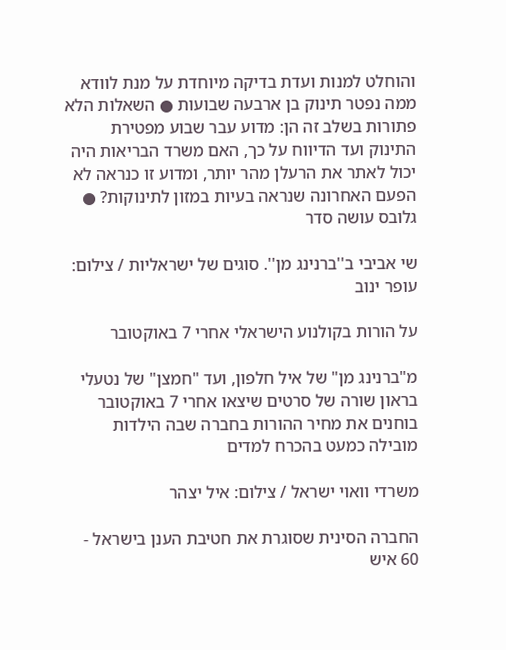והוחלט למנות ועדת בדיקה מיוחדת על מנת לוודא ממה נפטר תינוק בן ארבעה שבועות ● השאלות הלא פתורות בשלב זה הן: מדוע עבר שבוע מפטירת התינוק ועד הדיווח על כך, האם משרד הבריאות היה יכול לאתר את הרעלן מהר יותר, ומדוע זו כנראה לא הפעם האחרונה שנראה בעיות במזון לתינוקות? ● גלובס עושה סדר

שי אביבי ב''ברנינג מן''. סוגים של ישראליות / צילום: עופר ינוב

על הורות בקולנוע הישראלי אחרי 7 באוקטובר

מ"ברנינג מן" של איל חלפון, ועד "חמצן" של נטעלי בראון שורה של סרטים שיצאו אחרי 7 באוקטובר בוחנים את מחיר ההורות בחברה שבה הילדות מובילה כמעט בהכרח למדים

משרדי וואוי ישראל / צילום: איל יצהר

החברה הסינית שסוגרת את חטיבת הענן בישראל - 60 איש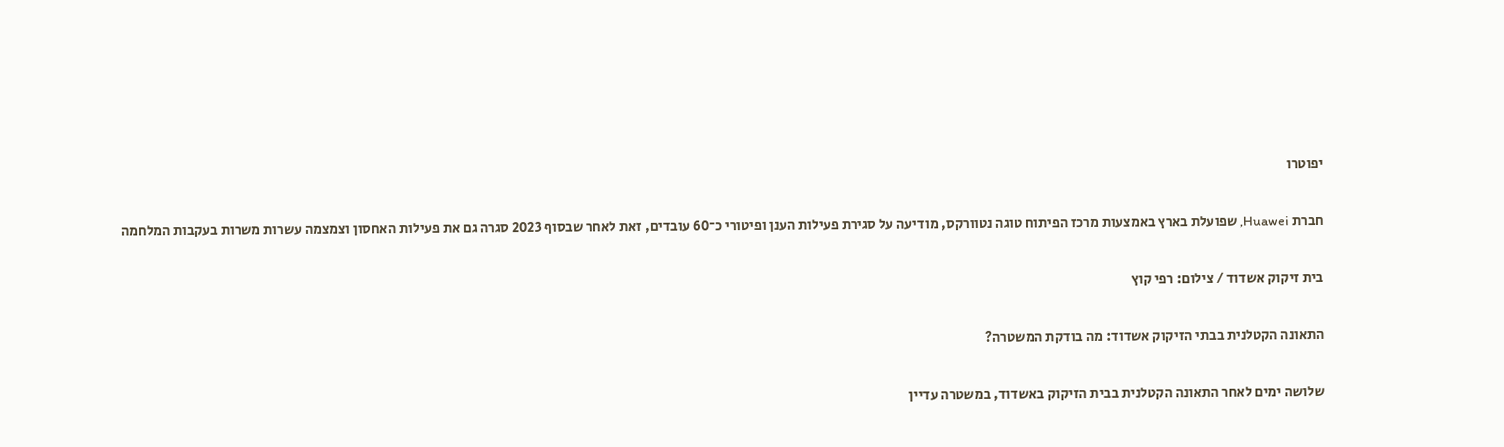יפוטרו

חברת Huawei, שפועלת בארץ באמצעות מרכז הפיתוח טוגה נטוורקס, מודיעה על סגירת פעילות הענן ופיטורי כ־60 עובדים, זאת לאחר שבסוף 2023 סגרה גם את פעילות האחסון וצמצמה עשרות משרות בעקבות המלחמה

בית זיקוק אשדוד / צילום: רפי קוץ

התאונה הקטלנית בבתי הזיקוק אשדוד: מה בודקת המשטרה?

שלושה ימים לאחר התאונה הקטלנית בבית הזיקוק באשדוד, במשטרה עדיין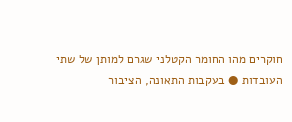חוקרים מהו החומר הקטלני שגרם למותן של שתי העובדות ● בעקבות התאונה, הציבור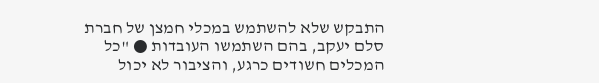התבקש שלא להשתמש במכלי חמצן של חברת סלם יעקב, בהם השתמשו העובדות ● "כל המכלים חשודים כרגע, והציבור לא יכול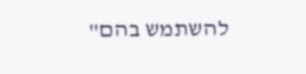להשתמש בהם"